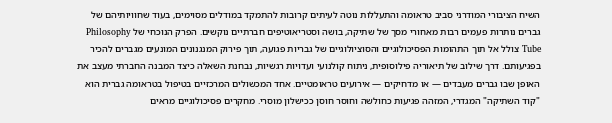השיח הציבורי המודרני סביב טראומה והתעללות נוטה לעיתים קרובות להתמקד במודלים מסוימים, בעוד שחוויותיהם של גברים נותרות פעמים רבות מאחורי מסך של שתיקה, בושה וסטריאוטיפים חברתיים נוקשים. הפרק הנוכחי של Philosophy Tube צולל אל תוך התהומות הפסיכולוגיים והסוציולוגיים של גבריות פגועה, תוך פירוק המנגנונים המונעים מגברים להכיר בפגיעותם. דרך שילוב של תיאוריה פילוסופית, ניתוח קולנועי ועדויות רגשיות, נבחנת השאלה כיצד המבנה החברתי מעצב את האופן שבו גברים מעבדים — או מדחיקים — אירועים טראומטיים. אחד המכשולים המרכזיים בטיפול בטראומה גברית הוא "קוד השתיקה" המגדרי, המזהה פגיעות כחולשה וחוסר חוסן ככישלון מוסרי. מחקרים פסיכולוגיים מראים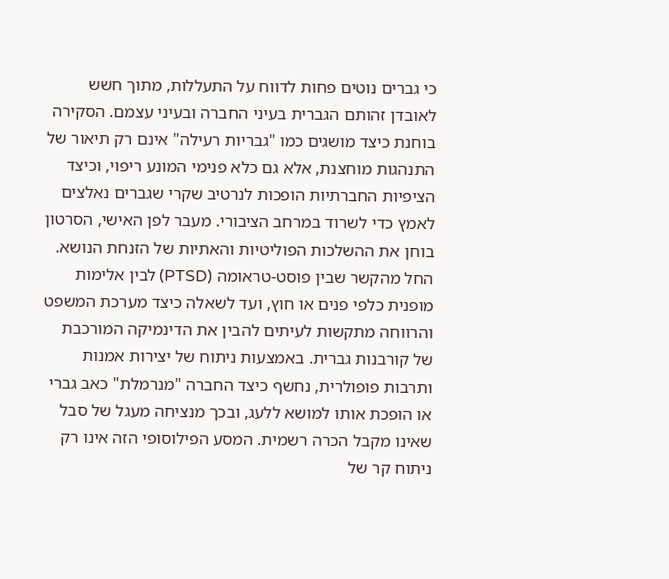כי גברים נוטים פחות לדווח על התעללות, מתוך חשש לאובדן זהותם הגברית בעיני החברה ובעיני עצמם. הסקירה בוחנת כיצד מושגים כמו "גבריות רעילה" אינם רק תיאור של התנהגות מוחצנת, אלא גם כלא פנימי המונע ריפוי, וכיצד הציפיות החברתיות הופכות לנרטיב שקרי שגברים נאלצים לאמץ כדי לשרוד במרחב הציבורי. מעבר לפן האישי, הסרטון בוחן את ההשלכות הפוליטיות והאתיות של הזנחת הנושא. החל מהקשר שבין פוסט-טראומה (PTSD) לבין אלימות מופנית כלפי פנים או חוץ, ועד לשאלה כיצד מערכת המשפט והרווחה מתקשות לעיתים להבין את הדינמיקה המורכבת של קורבנות גברית. באמצעות ניתוח של יצירות אמנות ותרבות פופולרית, נחשף כיצד החברה "מנרמלת" כאב גברי או הופכת אותו למושא ללעג, ובכך מנציחה מעגל של סבל שאינו מקבל הכרה רשמית. המסע הפילוסופי הזה אינו רק ניתוח קר של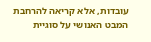עובדות, אלא קריאה להרחבת המבט האנושי על סוגיית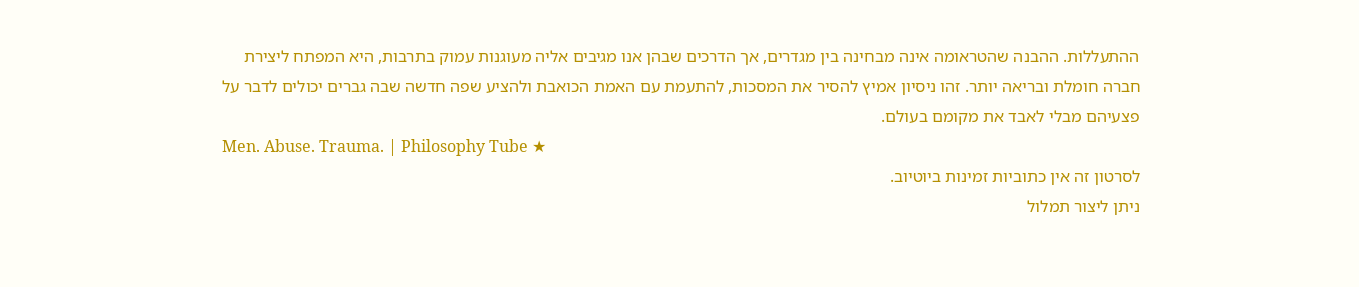ההתעללות. ההבנה שהטראומה אינה מבחינה בין מגדרים, אך הדרכים שבהן אנו מגיבים אליה מעוגנות עמוק בתרבות, היא המפתח ליצירת חברה חומלת ובריאה יותר. זהו ניסיון אמיץ להסיר את המסכות, להתעמת עם האמת הכואבת ולהציע שפה חדשה שבה גברים יכולים לדבר על פצעיהם מבלי לאבד את מקומם בעולם.
Men. Abuse. Trauma. | Philosophy Tube ★
לסרטון זה אין כתוביות זמינות ביוטיוב.
ניתן ליצור תמלול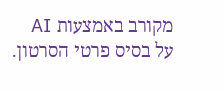מקורב באמצעות AI על בסיס פרטי הסרטון.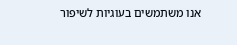אנו משתמשים בעוגיות לשיפור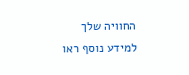החוויה שלך
למידע נוסף ראו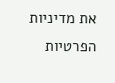את מדיניות הפרטיות